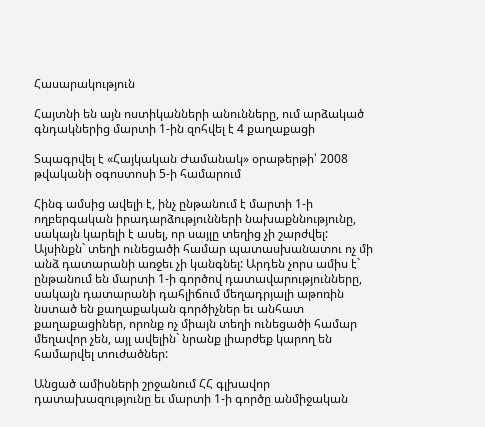Հասարակություն

Հայտնի են այն ոստիկանների անունները, ում արձակած գնդակներից մարտի 1-ին զոհվել է 4 քաղաքացի

Տպագրվել է «Հայկական Ժամանակ» օրաթերթի՝ 2008 թվականի օգոստոսի 5-ի համարում

Հինգ ամսից ավելի է, ինչ ընթանում է մարտի 1-ի ողբերգական իրադարձությունների նախաքննությունը, սակայն կարելի է ասել, որ սայլը տեղից չի շարժվել: Այսինքն` տեղի ունեցածի համար պատասխանատու ոչ մի անձ դատարանի առջեւ չի կանգնել: Արդեն չորս ամիս է` ընթանում են մարտի 1-ի գործով դատավարությունները, սակայն դատարանի դահլիճում մեղադրյալի աթոռին նստած են քաղաքական գործիչներ եւ անհատ քաղաքացիներ, որոնք ոչ միայն տեղի ունեցածի համար մեղավոր չեն, այլ ավելին` նրանք լիարժեք կարող են համարվել տուժածներ:

Անցած ամիսների շրջանում ՀՀ գլխավոր դատախազությունը եւ մարտի 1-ի գործը անմիջական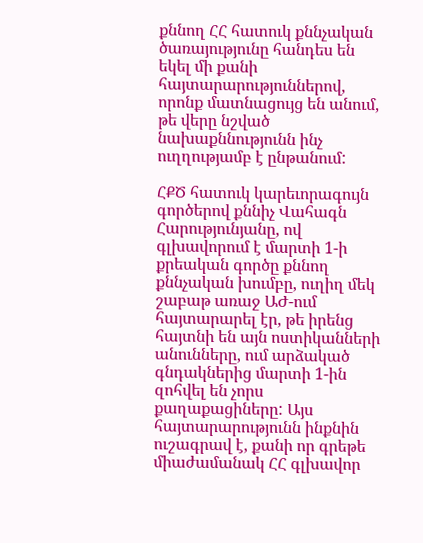քննող ՀՀ հատուկ քննչական ծառայությունը հանդես են եկել մի քանի հայտարարություններով, որոնք մատնացույց են անում, թե վերը նշված նախաքննությունն ինչ ուղղությամբ է ընթանում:

ՀՔԾ հատուկ կարեւորագույն գործերով քննիչ Վահագն Հարությունյանը, ով գլխավորում է մարտի 1-ի քրեական գործը քննող քննչական խումբը, ուղիղ մեկ շաբաթ առաջ ԱԺ-ում հայտարարել էր, թե իրենց հայտնի են այն ոստիկանների անունները, ում արձակած գնդակներից մարտի 1-ին զոհվել են չորս քաղաքացիները: Այս հայտարարությունն ինքնին ուշագրավ է, քանի որ գրեթե միաժամանակ ՀՀ գլխավոր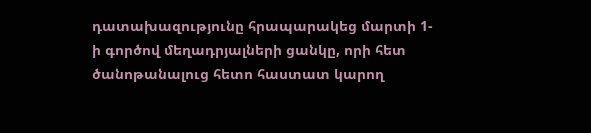դատախազությունը հրապարակեց մարտի 1-ի գործով մեղադրյալների ցանկը, որի հետ ծանոթանալուց հետո հաստատ կարող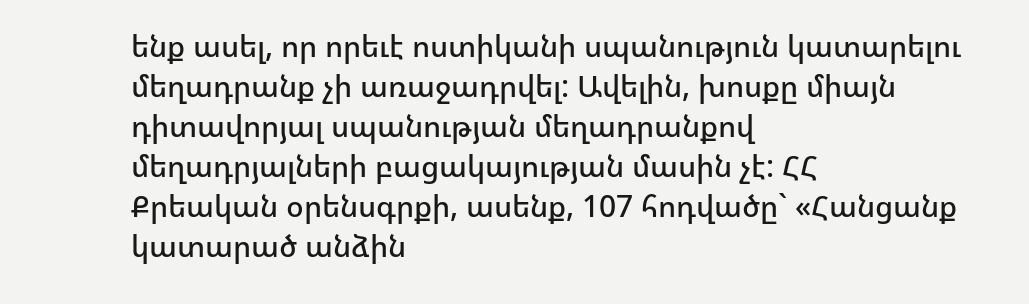ենք ասել, որ որեւէ ոստիկանի սպանություն կատարելու մեղադրանք չի առաջադրվել: Ավելին, խոսքը միայն դիտավորյալ սպանության մեղադրանքով մեղադրյալների բացակայության մասին չէ: ՀՀ Քրեական օրենսգրքի, ասենք, 107 հոդվածը` «Հանցանք կատարած անձին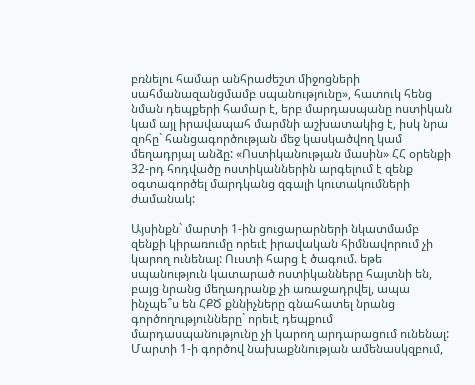բռնելու համար անհրաժեշտ միջոցների սահմանազանցմամբ սպանությունը», հատուկ հենց նման դեպքերի համար է, երբ մարդասպանը ոստիկան կամ այլ իրավապահ մարմնի աշխատակից է, իսկ նրա զոհը` հանցագործության մեջ կասկածվող կամ մեղադրյալ անձը: «Ոստիկանության մասին» ՀՀ օրենքի 32-րդ հոդվածը ոստիկաններին արգելում է զենք օգտագործել մարդկանց զգալի կուտակումների ժամանակ:

Այսինքն` մարտի 1-ին ցուցարարների նկատմամբ զենքի կիրառումը որեւէ իրավական հիմնավորում չի կարող ունենալ: Ուստի հարց է ծագում. եթե սպանություն կատարած ոստիկանները հայտնի են, բայց նրանց մեղադրանք չի առաջադրվել, ապա ինչպե՞ս են ՀՔԾ քննիչները գնահատել նրանց գործողությունները` որեւէ դեպքում մարդասպանությունը չի կարող արդարացում ունենալ: Մարտի 1-ի գործով նախաքննության ամենասկզբում,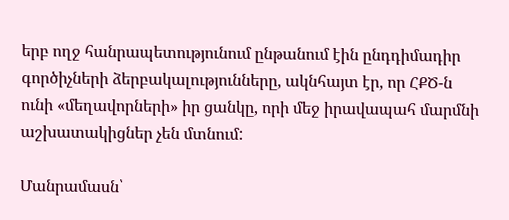երբ ողջ հանրապետությունում ընթանում էին ընդդիմադիր գործիչների ձերբակալությունները, ակնհայտ էր, որ ՀՔԾ-ն ունի «մեղավորների» իր ցանկը, որի մեջ իրավապահ մարմնի աշխատակիցներ չեն մտնում:

Մանրամասն՝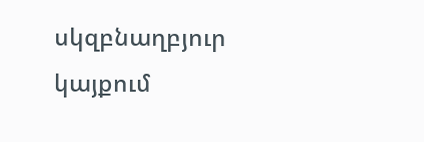սկզբնաղբյուր կայքում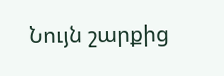Նույն շարքից